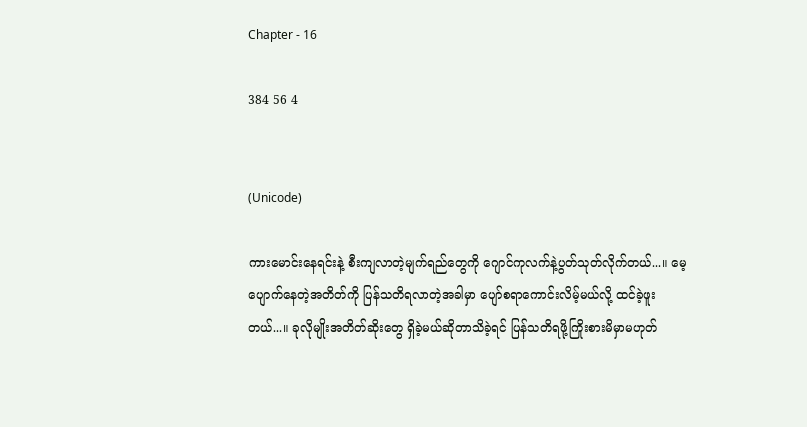Chapter - 16

384 56 4


(Unicode)

ကားမောင်းနေရင်းနဲ့ စီးကျလာတဲ့မျက်ရည်တွေကို ဂျောင်ကုလက်နဲ့ပွတ်သုတ်လိုက်တယ်...။ ‌မေ့ပျောက်နေတဲ့အတိတ်ကို ပြန်သတိရလာတဲ့အခါမှာ ပျော်စရာကောင်းလိမ့်မယ်လို့ ထင်ခဲ့ဖူးတယ်...။ ခုလိုမျိုးအတိတ်ဆိုးတွေ ရှိခဲ့မယ်ဆိုတာသိခဲ့ရင် ပြန်သတိရဖို့ကြိုးစားမိမှာမဟုတ်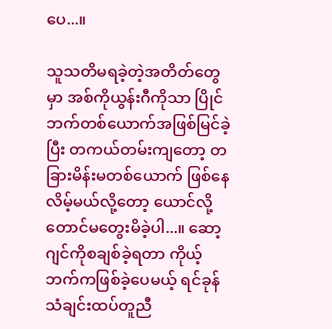ပေ...။

သူသတိမရခဲ့တဲ့အတိတ်တွေမှာ အစ်ကိုယွန်းဂီကိုသာ ပြိုင်ဘက်တစ်ယောက်အဖြစ်မြင်ခဲ့ပြီး တကယ်တမ်းကျတော့ တခြားမိန်းမတစ်‌ယောက် ဖြစ်နေလိမ့်မယ်လို့တော့ ယောင်လို့တောင်မတွေးမိခဲ့ပါ...။ ဆော့ဂျင်ကိုစချစ်ခဲ့ရတာ ကိုယ့်ဘက်ကဖြစ်ခဲ့ပေမယ့် ရင်ခုန်သံချင်းထပ်တူညီ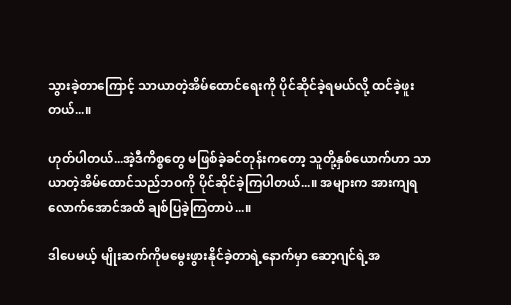သွားခဲ့တာကြောင့် သာယာတဲ့အိမ်ထောင်ရေးကို ပိုင်ဆိုင်ခဲ့ရမယ်လို့ ထင်ခဲ့ဖူးတယ်...။

ဟုတ်ပါတယ်...အဲ့ဒီကိစ္စတွေ မဖြစ်ခဲ့ခင်တုန်းကတော့ သူတို့နှစ်ယောက်ဟာ သာယာတဲ့အိမ်ထောင်သည်ဘဝကို ပိုင်ဆိုင်ခဲ့ကြပါတယ်...။ အများက အားကျရလောက်အောင်အထိ ချစ်ပြခဲ့ကြတာပဲ...။

ဒါပေမယ့် မျိုးဆက်ကို‌မမွေးဖွားနိုင်ခဲ့တာရဲ့နောက်မှာ ဆော့ဂျင်ရဲ့အ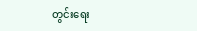တွင်းရေး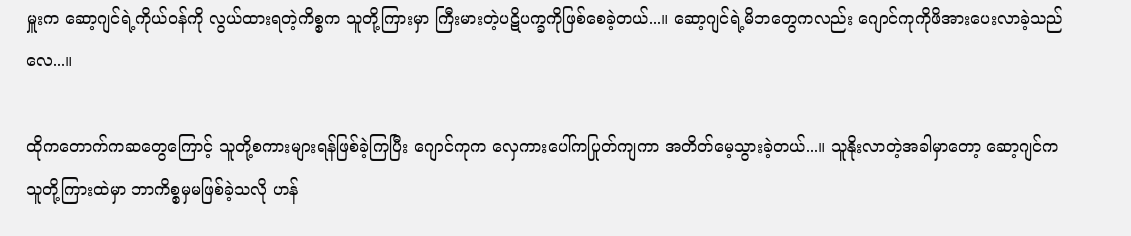မှူးက ဆော့ဂျင်ရဲ့ကိုယ်ဝန်ကို လွယ်ထားရတဲ့ကိစ္စက သူတို့ကြားမှာ ကြီးမားတဲ့ပဋိပက္ခကိုဖြစ်စေခဲ့တယ်...။ ဆော့ဂျင်ရဲ့မိဘတွေကလည်း ဂျောင်ကုကိုဖိအားပေးလာခဲ့သည်လေ...။

ထိုကတောက်ကဆတွေကြောင့် သူတို့စကားများရန်ဖြစ်ခဲ့ကြပြီး ဂျောင်ကုက လှေကားပေါ်ကပြုတ်ကျကာ အတိတ်မေ့သွားခဲ့တယ်...။ သူနိုးလာတဲ့အခါမှာတော့ ဆော့ဂျင်က သူတို့ကြားထဲမှာ ဘာကိစ္စမှမဖြစ်ခဲ့သလို ဟန်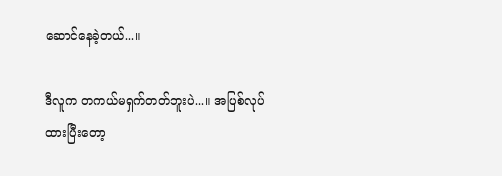ဆောင်နေခဲ့တယ်...။

ဒီလူက တကယ်မရှက်တတ်ဘူးပဲ...။ အပြစ်လုပ်ထားပြီးတော့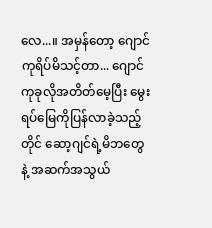လေ...။ အမှန်တော့ ဂျောင်ကုရိပ်မိသင့်တာ... ဂျောင်ကုခုလိုအတိတ်မေ့ပြီး မွေးရပ်မြေကိုပြန်လာခဲ့သည့်တိုင် ဆော့ဂျင်ရဲ့မိဘတွေနဲ့ အဆက်အသွယ်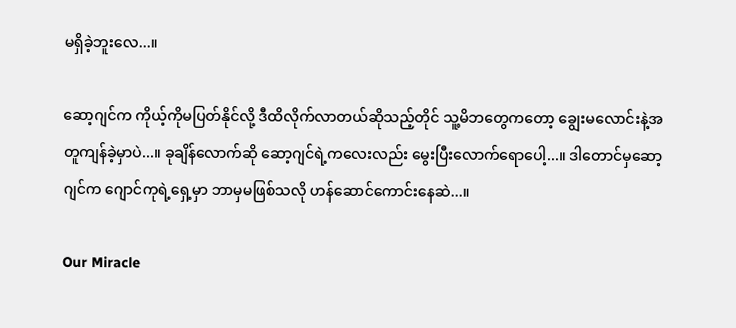မရှိခဲ့ဘူးလေ...။

ဆော့ဂျင်က ကိုယ့်ကိုမပြတ်နိုင်လို့ ဒီထိလိုက်လာတယ်ဆိုသည့်တိုင် သူ့မိဘ‌တွေကတော့ ချွေးမလောင်းနဲ့အတူကျန်ခဲ့မှာပဲ...။ ခုချိန်လောက်ဆို ဆော့ဂျင်ရဲ့ကလေးလည်း မွေးပြီးလောက်ရောပေါ့...။ ဒါတောင်မှဆော့ဂျင်က ဂျောင်ကုရဲ့ရှေ့မှာ ဘာမှမဖြစ်သလို ဟန်ဆောင်ကောင်းနေဆဲ...။

Our Miracle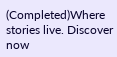(Completed)Where stories live. Discover now